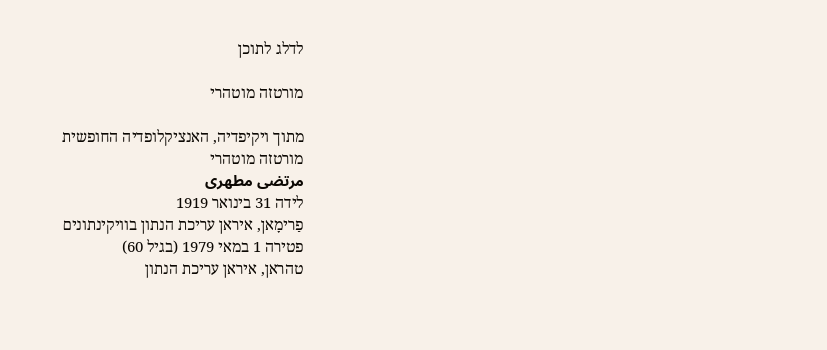לדלג לתוכן

מורטזה מוטהרי

מתוך ויקיפדיה, האנציקלופדיה החופשית
מורטזה מוטהרי
مرتضی مطهری
לידה 31 בינואר 1919
פַרימָאן, איראן עריכת הנתון בוויקינתונים
פטירה 1 במאי 1979 (בגיל 60)
טהראן, איראן עריכת הנתון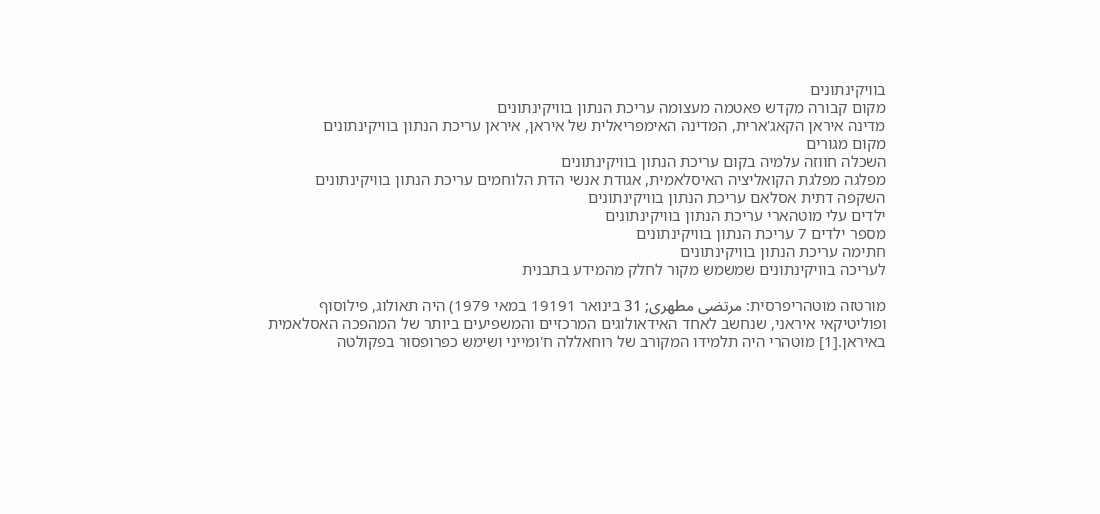בוויקינתונים
מקום קבורה מקדש פאטמה מעצומה עריכת הנתון בוויקינתונים
מדינה איראן הקאג'ארית, המדינה האימפריאלית של איראן, איראן עריכת הנתון בוויקינתונים
מקום מגורים
השכלה חווזה עלמיה בקום עריכת הנתון בוויקינתונים
מפלגה מפלגת הקואליציה האיסלאמית, אגודת אנשי הדת הלוחמים עריכת הנתון בוויקינתונים
השקפה דתית אסלאם עריכת הנתון בוויקינתונים
ילדים עלי מוטהארי עריכת הנתון בוויקינתונים
מספר ילדים 7 עריכת הנתון בוויקינתונים
חתימה עריכת הנתון בוויקינתונים
לעריכה בוויקינתונים שמשמש מקור לחלק מהמידע בתבנית

מורטזה מוטהריפרסית: مرتضی مطهری; 31 בינואר 19191 במאי 1979) היה תאולוג, פילוסוף ופוליטיקאי איראני, שנחשב לאחד האידאולוגים המרכזיים והמשפיעים ביותר של המהפכה האסלאמית באיראן.[1] מוטהרי היה תלמידו המקורב של רוחאללה ח'ומייני ושימש כפרופסור בפקולטה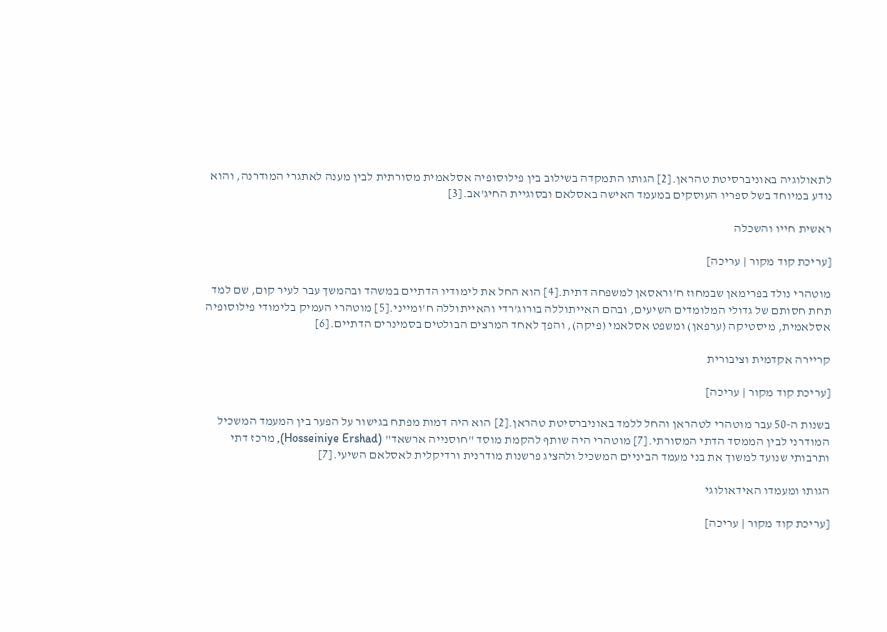לתאולוגיה באוניברסיטת טהראן.[2] הגותו התמקדה בשילוב בין פילוסופיה אסלאמית מסורתית לבין מענה לאתגרי המודרנה, והוא נודע במיוחד בשל ספריו העוסקים במעמד האישה באסלאם ובסוגיית החיג'אב.[3]

ראשית חייו והשכלה

[עריכת קוד מקור | עריכה]

מוטהרי נולד בפרימאן שבמחוז ח'וראסאן למשפחה דתית.[4] הוא החל את לימודיו הדתיים במשהד ובהמשך עבר לעיר קום, שם למד תחת חסותם של גדולי המלומדים השיעים, ובהם האייתוללה בורוג'רדי והאייתוללה ח'ומייני.[5] מוטהרי העמיק בלימודי פילוסופיה אסלאמית, מיסטיקה (ערפאן) ומשפט אסלאמי (פיקה), והפך לאחד המרצים הבולטים בסמינרים הדתיים.[6]

קריירה אקדמית וציבורית

[עריכת קוד מקור | עריכה]

בשנות ה-50 עבר מוטהרי לטהראן והחל ללמד באוניברסיטת טהראן.[2] הוא היה דמות מפתח בגישור על הפער בין המעמד המשכיל המודרני לבין הממסד הדתי המסורתי.[7] מוטהרי היה שותף להקמת מוסד "חוסנייה ארשאד" (Hosseiniye Ershad), מרכז דתי ותרבותי שנועד למשוך את בני מעמד הביניים המשכיל ולהציג פרשנות מודרנית ורדיקלית לאסלאם השיעי.[7]

הגותו ומעמדו האידאולוגי

[עריכת קוד מקור | עריכה]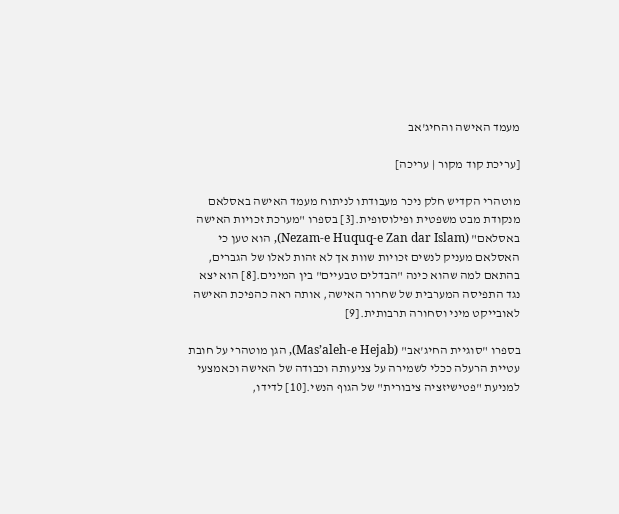מעמד האישה והחיג'אב

[עריכת קוד מקור | עריכה]

מוטהרי הקדיש חלק ניכר מעבודתו לניתוח מעמד האישה באסלאם מנקודת מבט משפטית ופילוסופית.[3] בספרו "מערכת זכויות האישה באסלאם" (Nezam-e Huquq-e Zan dar Islam), הוא טען כי האסלאם מעניק לנשים זכויות שוות אך לא זהות לאלו של הגברים, בהתאם למה שהוא כינה "הבדלים טבעיים" בין המינים.[8] הוא יצא נגד התפיסה המערבית של שחרור האישה, אותה ראה כהפיכת האישה לאובייקט מיני וסחורה תרבותית.[9]

בספרו "סוגיית החיג'אב" (Mas’aleh-e Hejab), הגן מוטהרי על חובת עטיית הרעלה ככלי לשמירה על צניעותה וכבודה של האישה וכאמצעי למניעת "פטישיזציה ציבורית" של הגוף הנשי.[10] לדידו,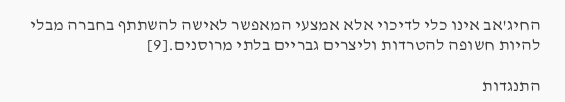החיג'אב אינו כלי לדיכוי אלא אמצעי המאפשר לאישה להשתתף בחברה מבלי להיות חשופה להטרדות וליצרים גבריים בלתי מרוסנים.[9]

התנגדות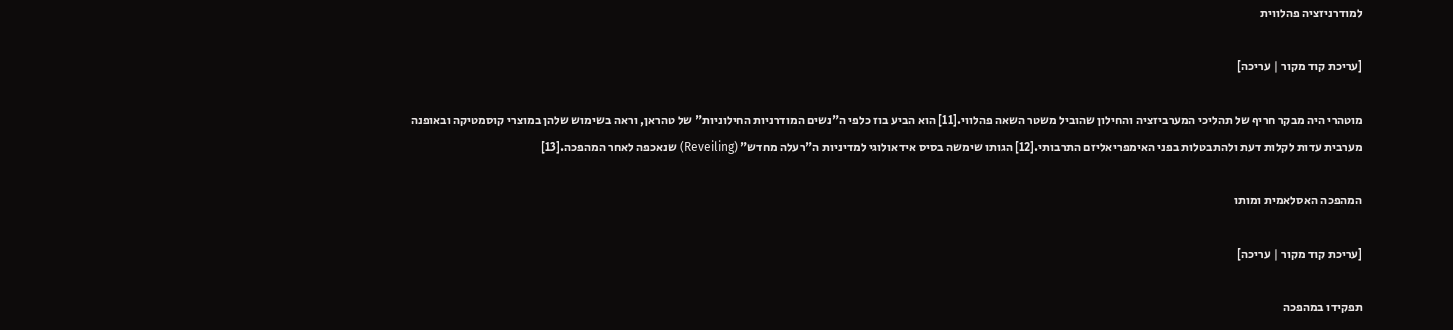למודרניזציה פהלווית

[עריכת קוד מקור | עריכה]

מוטהרי היה מבקר חריף של תהליכי המערביזציה והחילון שהוביל משטר השאה פהלווי.[11] הוא הביע בוז כלפי ה"נשים המודרניות החילוניות" של טהראן, וראה בשימוש שלהן במוצרי קוסמטיקה ובאופנה מערבית עדות לקלות דעת ולהתבטלות בפני האימפריאליזם התרבותי.[12] הגותו שימשה בסיס אידאולוגי למדיניות ה"רעלה מחדש" (Reveiling) שנאכפה לאחר המהפכה.[13]

המהפכה האסלאמית ומותו

[עריכת קוד מקור | עריכה]

תפקידו במהפכה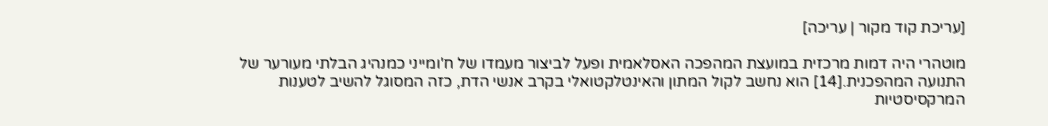[עריכת קוד מקור | עריכה]

מוטהרי היה דמות מרכזית במועצת המהפכה האסלאמית ופעל לביצור מעמדו של ח'ומייני כמנהיג הבלתי מעורער של התנועה המהפכנית.[14] הוא נחשב לקול המתון והאינטלקטואלי בקרב אנשי הדת, כזה המסוגל להשיב לטענות המרקסיסטיות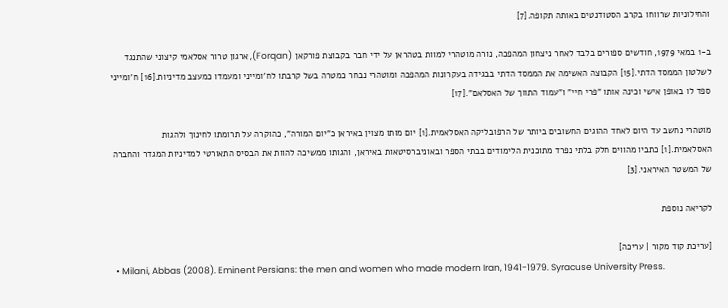והחילוניות שרווחו בקרב הסטודנטים באותה תקופה.[7]

ב-1 במאי 1979, חודשים ספורים בלבד לאחר ניצחון המהפכה, נורה מוטהרי למוות בטהראן על ידי חבר בקבוצת פורקאן (Forqan), ארגון טרור אסלאמי קיצוני שהתנגד לשלטון הממסד הדתי.[15] הקבוצה האשימה את הממסד הדתי בבגידה בעקרונות המהפכה ומוטהרי נבחר כמטרה בשל קרבתו לח'ומייני ומעמדו כמעצב מדיניות.[16] ח'ומייני ספד לו באופן אישי וכינה אותו "פרי חיי" ו"עמוד התווך של האסלאם".[17]

מוטהרי נחשב עד היום לאחד ההוגים החשובים ביותר של הרפובליקה האסלאמית.[1] יום מותו מצוין באיראן כ"יום המורה", כהוקרה על תרומתו לחינוך ולהגות האסלאמית.[1] כתביו מהווים חלק בלתי נפרד מתוכנית הלימודים בבתי הספר ובאוניברסיטאות באיראן, והגותו ממשיכה להוות את הבסיס התאורטי למדיניות המגדר והחברה של המשטר האיראני.[3]

לקריאה נוספת

[עריכת קוד מקור | עריכה]
  • Milani, Abbas (2008). Eminent Persians: the men and women who made modern Iran, 1941-1979. Syracuse University Press.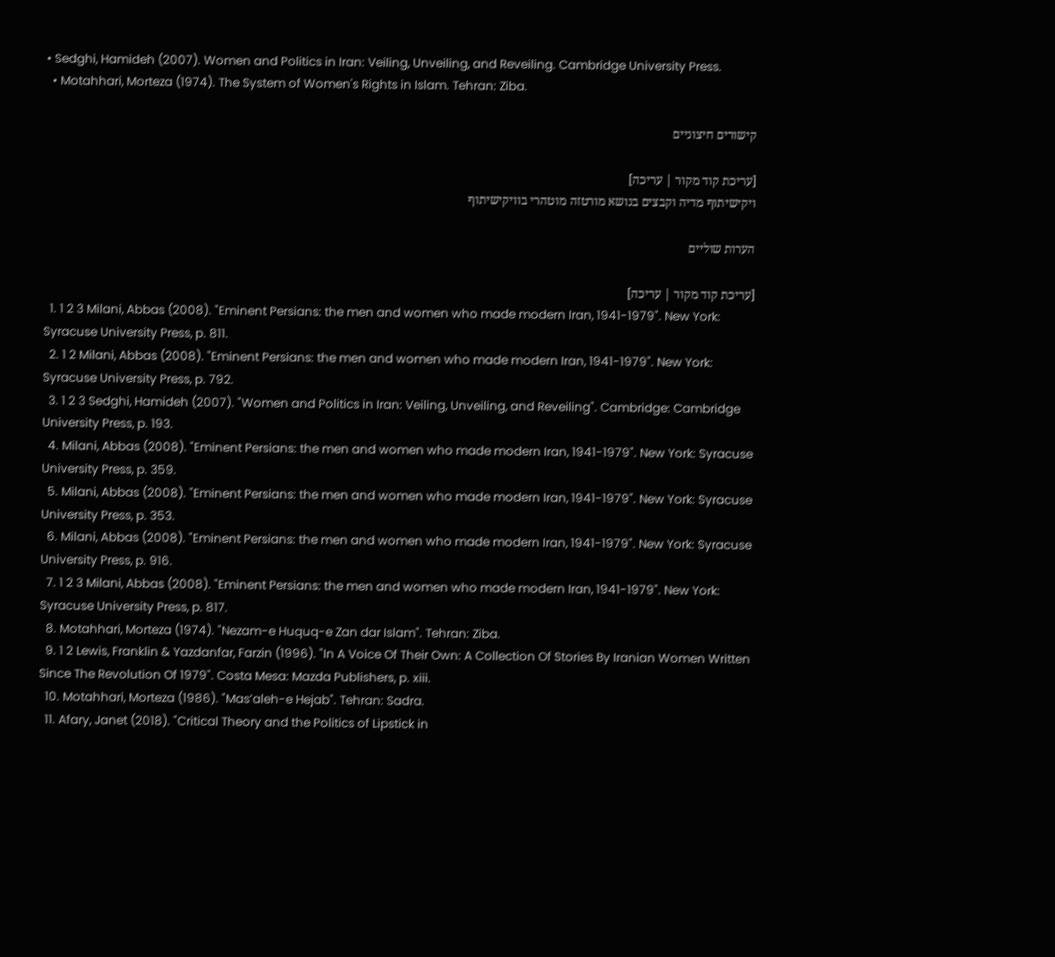• Sedghi, Hamideh (2007). Women and Politics in Iran: Veiling, Unveiling, and Reveiling. Cambridge University Press.
  • Motahhari, Morteza (1974). The System of Women's Rights in Islam. Tehran: Ziba.

קישורים חיצוניים

[עריכת קוד מקור | עריכה]
ויקישיתוף מדיה וקבצים בנושא מורטזה מוטהרי בוויקישיתוף

הערות שוליים

[עריכת קוד מקור | עריכה]
  1. 1 2 3 Milani, Abbas (2008). "Eminent Persians: the men and women who made modern Iran, 1941-1979". New York: Syracuse University Press, p. 811.
  2. 1 2 Milani, Abbas (2008). "Eminent Persians: the men and women who made modern Iran, 1941-1979". New York: Syracuse University Press, p. 792.
  3. 1 2 3 Sedghi, Hamideh (2007). "Women and Politics in Iran: Veiling, Unveiling, and Reveiling". Cambridge: Cambridge University Press, p. 193.
  4. Milani, Abbas (2008). "Eminent Persians: the men and women who made modern Iran, 1941-1979". New York: Syracuse University Press, p. 359.
  5. Milani, Abbas (2008). "Eminent Persians: the men and women who made modern Iran, 1941-1979". New York: Syracuse University Press, p. 353.
  6. Milani, Abbas (2008). "Eminent Persians: the men and women who made modern Iran, 1941-1979". New York: Syracuse University Press, p. 916.
  7. 1 2 3 Milani, Abbas (2008). "Eminent Persians: the men and women who made modern Iran, 1941-1979". New York: Syracuse University Press, p. 817.
  8. Motahhari, Morteza (1974). "Nezam-e Huquq-e Zan dar Islam". Tehran: Ziba.
  9. 1 2 Lewis, Franklin & Yazdanfar, Farzin (1996). "In A Voice Of Their Own: A Collection Of Stories By Iranian Women Written Since The Revolution Of 1979". Costa Mesa: Mazda Publishers, p. xiii.
  10. Motahhari, Morteza (1986). "Mas’aleh-e Hejab". Tehran: Sadra.
  11. Afary, Janet (2018). "Critical Theory and the Politics of Lipstick in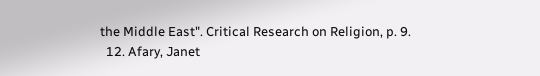the Middle East". Critical Research on Religion, p. 9.
  12. Afary, Janet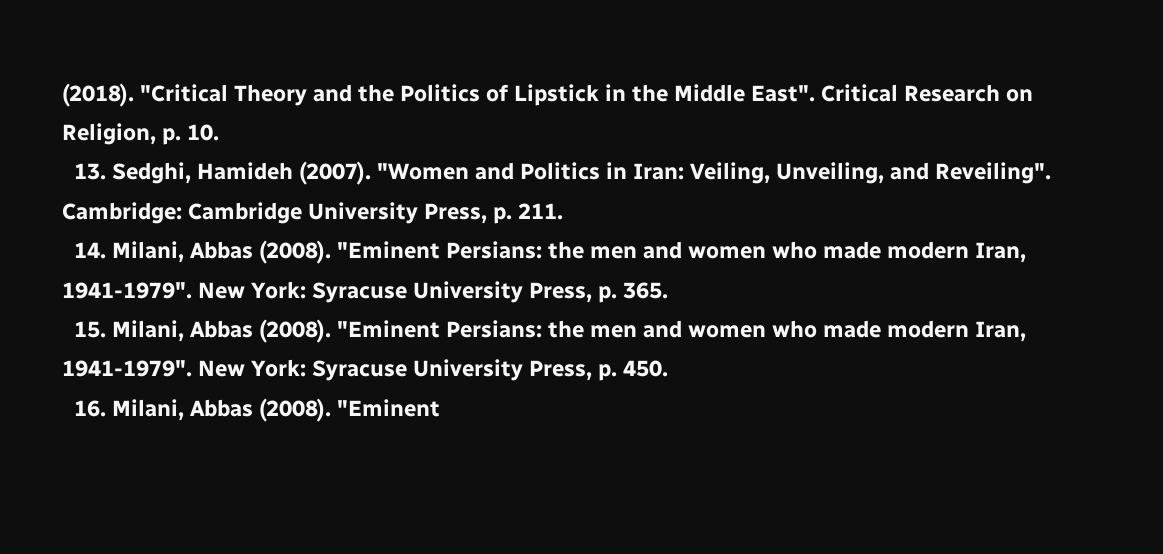(2018). "Critical Theory and the Politics of Lipstick in the Middle East". Critical Research on Religion, p. 10.
  13. Sedghi, Hamideh (2007). "Women and Politics in Iran: Veiling, Unveiling, and Reveiling". Cambridge: Cambridge University Press, p. 211.
  14. Milani, Abbas (2008). "Eminent Persians: the men and women who made modern Iran, 1941-1979". New York: Syracuse University Press, p. 365.
  15. Milani, Abbas (2008). "Eminent Persians: the men and women who made modern Iran, 1941-1979". New York: Syracuse University Press, p. 450.
  16. Milani, Abbas (2008). "Eminent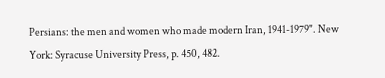Persians: the men and women who made modern Iran, 1941-1979". New York: Syracuse University Press, p. 450, 482.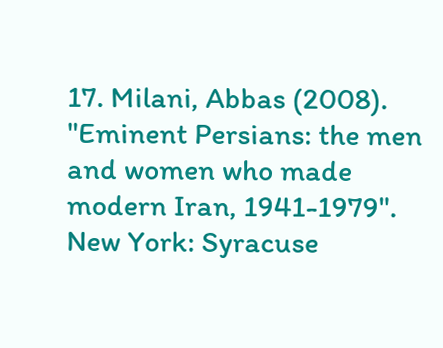17. Milani, Abbas (2008). "Eminent Persians: the men and women who made modern Iran, 1941-1979". New York: Syracuse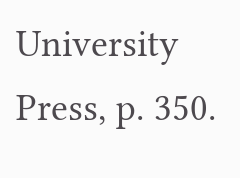University Press, p. 350.